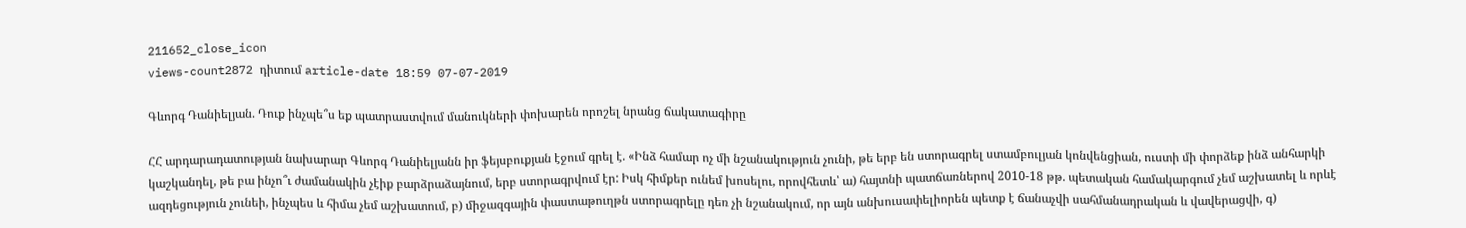211652_close_icon
views-count2872 դիտում article-date 18:59 07-07-2019

Գևորգ Դանիելյան. Դուք ինչպե՞ս եք պատրաստվում մանուկների փոխարեն որոշել նրանց ճակատագիրը

ՀՀ արդարադատության նախարար Գևորգ Դանիելյանն իր ֆեյսբուքյան էջում գրել է. «Ինձ համար ոչ մի նշանակություն չունի, թե երբ են ստորագրել ստամբուլյան կոնվենցիան, ուստի մի փորձեք ինձ անհարկի կաշկանդել, թե բա ինչո՞ւ ժամանակին չէիք բարձրաձայնում, երբ ստորագրվում էր: Իսկ հիմքեր ունեմ խոսելու, որովհետև՝ ա) հայտնի պատճառներով 2010-18 թթ. պետական համակարգում չեմ աշխատել և որևէ ազդեցություն չունեի, ինչպես և հիմա չեմ աշխատում, բ) միջազգային փաստաթուղթն ստորագրելը դեռ չի նշանակում, որ այն անխուսափելիորեն պետք է ճանաչվի սահմանադրական և վավերացվի, գ)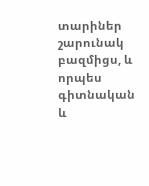տարիներ շարունակ բազմիցս, և որպես գիտնական և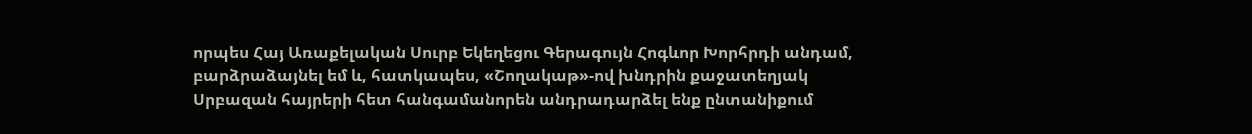որպես Հայ Առաքելական Սուրբ Եկեղեցու Գերագույն Հոգևոր Խորհրդի անդամ, բարձրաձայնել եմ և, հատկապես, «Շողակաթ»-ով խնդրին քաջատեղյակ Սրբազան հայրերի հետ հանգամանորեն անդրադարձել ենք ընտանիքում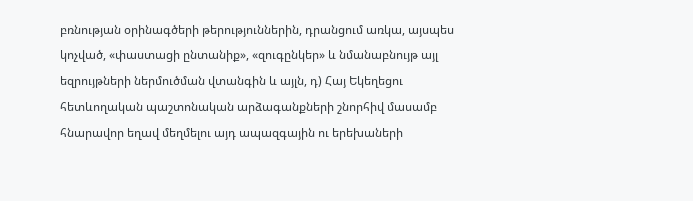բռնության օրինագծերի թերություններին, դրանցում առկա, այսպես կոչված, «փաստացի ընտանիք», «զուգընկեր» և նմանաբնույթ այլ եզրույթների ներմուծման վտանգին և այլն, դ) Հայ Եկեղեցու հետևողական պաշտոնական արձագանքների շնորհիվ մասամբ հնարավոր եղավ մեղմելու այդ ապազգային ու երեխաների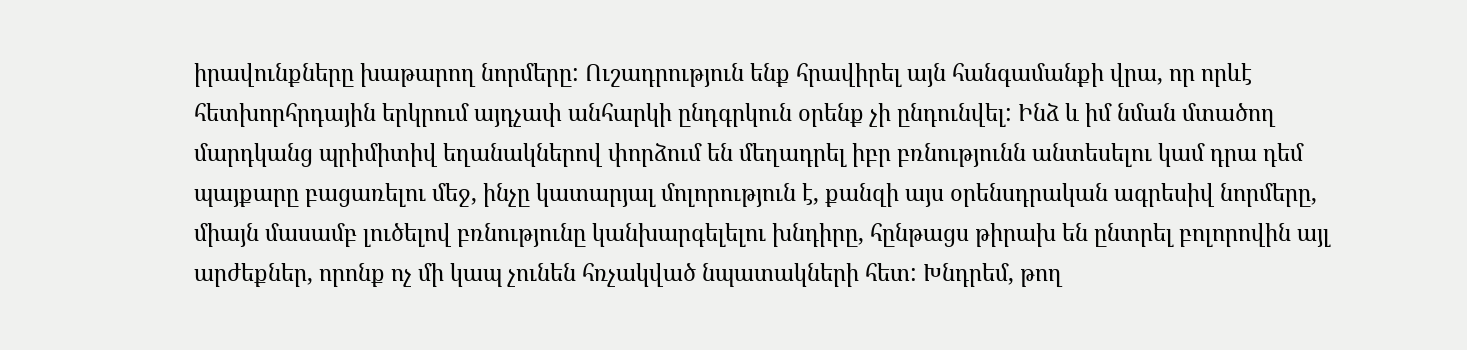իրավունքները խաթարող նորմերը: Ուշադրություն ենք հրավիրել այն հանգամանքի վրա, որ որևէ հետխորհրդային երկրում այդչափ անհարկի ընդգրկուն օրենք չի ընդունվել: Ինձ և իմ նման մտածող մարդկանց պրիմիտիվ եղանակներով փորձում են մեղադրել իբր բռնությունն անտեսելու կամ դրա դեմ պայքարը բացառելու մեջ, ինչը կատարյալ մոլորություն է, քանզի այս օրենսդրական ագրեսիվ նորմերը, միայն մասամբ լուծելով բռնությունը կանխարգելելու խնդիրը, հընթացս թիրախ են ընտրել բոլորովին այլ արժեքներ, որոնք ոչ մի կապ չունեն հռչակված նպատակների հետ: Խնդրեմ, թող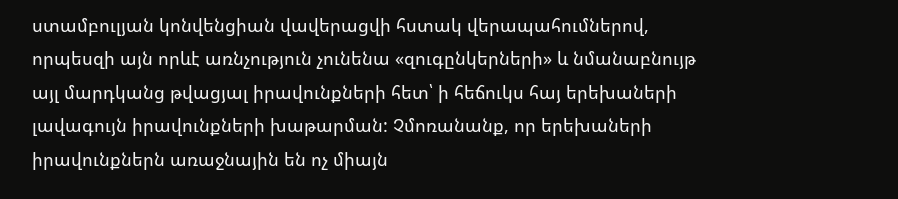ստամբուլյան կոնվենցիան վավերացվի հստակ վերապահումներով, որպեսզի այն որևէ առնչություն չունենա «զուգընկերների» և նմանաբնույթ այլ մարդկանց թվացյալ իրավունքների հետ՝ ի հեճուկս հայ երեխաների լավագույն իրավունքների խաթարման: Չմոռանանք, որ երեխաների իրավունքներն առաջնային են ոչ միայն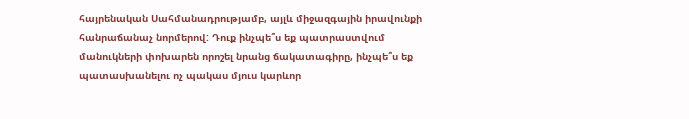հայրենական Սահմանադրությամբ, այլև միջազգային իրավունքի հանրաճանաչ նորմերով: Դուք ինչպե՞ս եք պատրաստվում մանուկների փոխարեն որոշել նրանց ճակատագիրը, ինչպե՞ս եք պատասխանելու ոչ պակաս մյուս կարևոր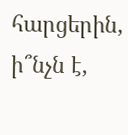հարցերին, ի՞նչն է,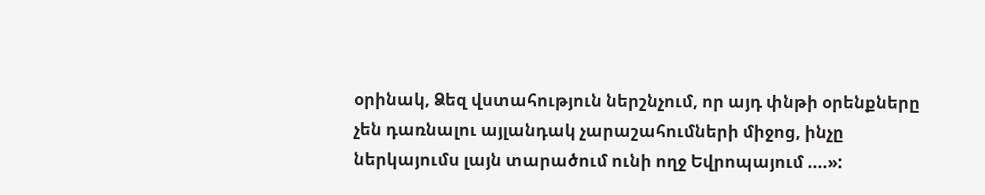օրինակ, Ձեզ վստահություն ներշնչում, որ այդ փնթի օրենքները չեն դառնալու այլանդակ չարաշահումների միջոց, ինչը ներկայումս լայն տարածում ունի ողջ Եվրոպայում ....»: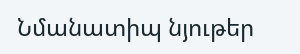Նմանատիպ նյութեր